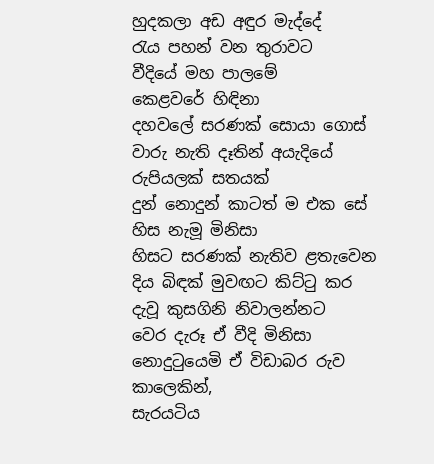හුදකලා අඩ අඳුර මැද්දේ
රැය පහන් වන තුරාවට
වීදියේ මහ පාලමේ
කෙළවරේ හිඳිනා
දහවලේ සරණක් සොයා ගොස්
වාරු නැති දෑතින් අයැදියේ
රුපියලක් සතයක්
දුන් නොදුන් කාටත් ම එක සේ
හිස නැමූ මිනිසා
හිසට සරණක් නැතිව ළතැවෙන
දිය බිඳක් මුවඟට කිට්ටු කර
දැවූ කුසගිනි නිවාලන්නට
වෙර දැරූ ඒ වීදි මිනිසා
නොදුටුයෙමි ඒ විඩාබර රුව
කාලෙකින්,
සැරයටිය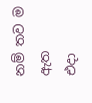නම් තව ම ඇත
එදා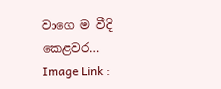වාගෙ ම වීදි කෙළවර…
Image Link :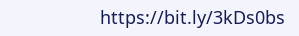https://bit.ly/3kDs0bs